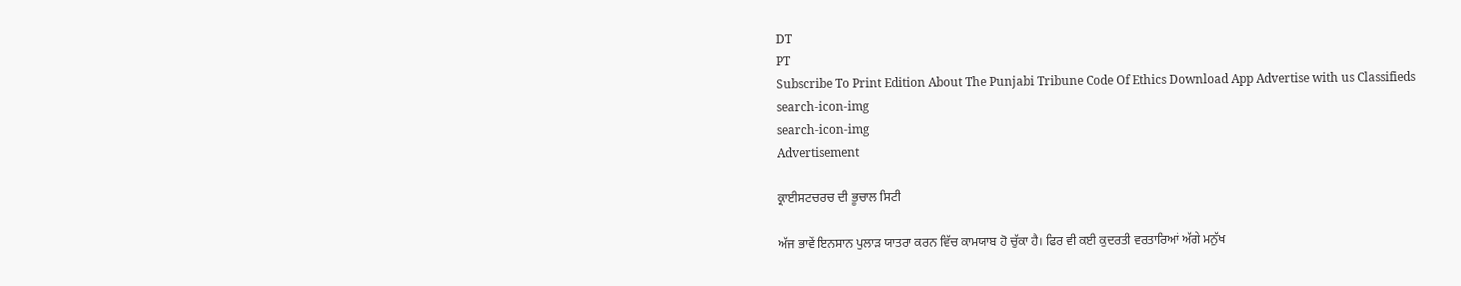DT
PT
Subscribe To Print Edition About The Punjabi Tribune Code Of Ethics Download App Advertise with us Classifieds
search-icon-img
search-icon-img
Advertisement

ਕ੍ਰਾਈਸਟਚਰਚ ਦੀ ਭੂਚਾਲ ਸਿਟੀ

ਅੱਜ ਭਾਵੇਂ ਇਨਸਾਨ ਪੁਲਾੜ ਯਾਤਰਾ ਕਰਨ ਵਿੱਚ ਕਾਮਯਾਬ ਹੋ ਚੁੱਕਾ ਹੈ। ਫਿਰ ਵੀ ਕਈ ਕੁਦਰਤੀ ਵਰਤਾਰਿਆਂ ਅੱਗੇ ਮਨੁੱਖ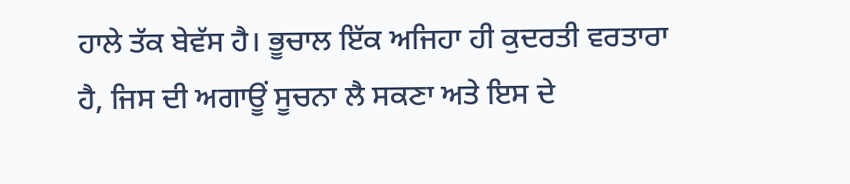ਹਾਲੇ ਤੱਕ ਬੇਵੱਸ ਹੈ। ਭੂਚਾਲ ਇੱਕ ਅਜਿਹਾ ਹੀ ਕੁਦਰਤੀ ਵਰਤਾਰਾ ਹੈ, ਜਿਸ ਦੀ ਅਗਾਊਂ ਸੂਚਨਾ ਲੈ ਸਕਣਾ ਅਤੇ ਇਸ ਦੇ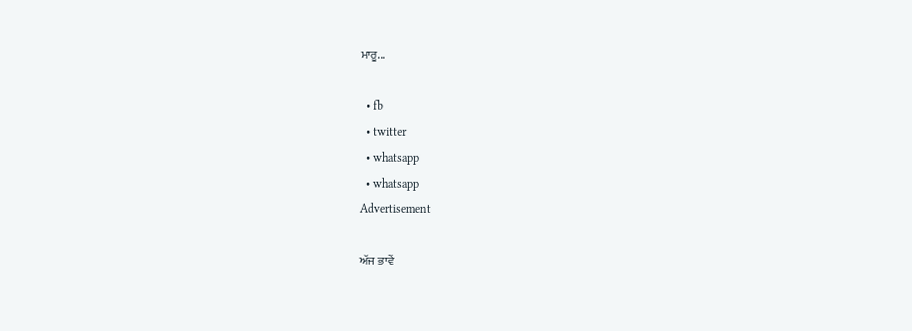ਮਾਰੂ...

  • fb
  • twitter
  • whatsapp
  • whatsapp
Advertisement

ਅੱਜ ਭਾਵੇਂ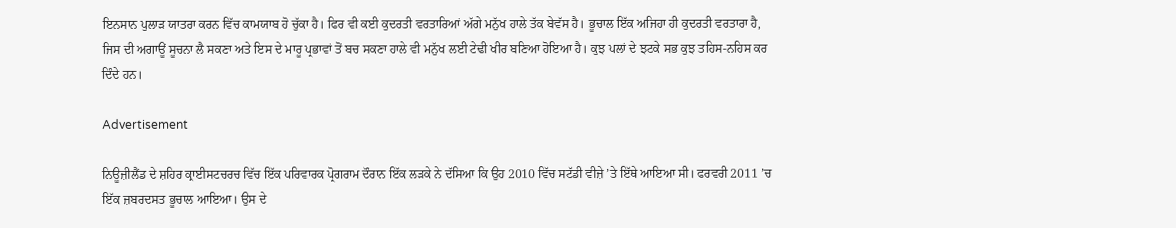ਇਨਸਾਨ ਪੁਲਾੜ ਯਾਤਰਾ ਕਰਨ ਵਿੱਚ ਕਾਮਯਾਬ ਹੋ ਚੁੱਕਾ ਹੈ। ਫਿਰ ਵੀ ਕਈ ਕੁਦਰਤੀ ਵਰਤਾਰਿਆਂ ਅੱਗੇ ਮਨੁੱਖ ਹਾਲੇ ਤੱਕ ਬੇਵੱਸ ਹੈ। ਭੂਚਾਲ ਇੱਕ ਅਜਿਹਾ ਹੀ ਕੁਦਰਤੀ ਵਰਤਾਰਾ ਹੈ, ਜਿਸ ਦੀ ਅਗਾਊਂ ਸੂਚਨਾ ਲੈ ਸਕਣਾ ਅਤੇ ਇਸ ਦੇ ਮਾਰੂ ਪ੍ਰਭਾਵਾਂ ਤੋਂ ਬਚ ਸਕਣਾ ਹਾਲੇ ਵੀ ਮਨੁੱਖ ਲਈ ਟੇਢੀ ਖੀਰ ਬਣਿਆ ਹੋਇਆ ਹੈ। ਕੁਝ ਪਲਾਂ ਦੇ ਝਟਕੇ ਸਭ ਕੁਝ ਤਹਿਸ-ਨਹਿਸ ਕਰ ਦਿੰਦੇ ਹਨ।

Advertisement

ਨਿਊਜ਼ੀਲੈਂਡ ਦੇ ਸ਼ਹਿਰ ਕ੍ਰਾਈਸਟਚਰਚ ਵਿੱਚ ਇੱਕ ਪਰਿਵਾਰਕ ਪ੍ਰੋਗਰਾਮ ਦੌਰਾਨ ਇੱਕ ਲੜਕੇ ਨੇ ਦੱਸਿਆ ਕਿ ਉਹ 2010 ਵਿੱਚ ਸਟੱਡੀ ਵੀਜ਼ੇ ’ਤੇ ਇੱਥੇ ਆਇਆ ਸੀ। ਫਰਵਰੀ 2011 ’ਚ ਇੱਕ ਜ਼ਬਰਦਸਤ ਭੂਚਾਲ ਆਇਆ। ਉਸ ਦੇ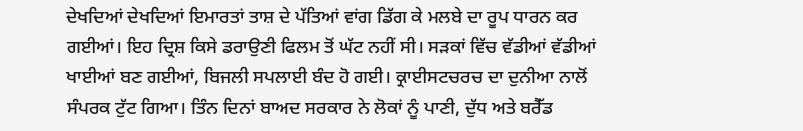ਦੇਖਦਿਆਂ ਦੇਖਦਿਆਂ ਇਮਾਰਤਾਂ ਤਾਸ਼ ਦੇ ਪੱਤਿਆਂ ਵਾਂਗ ਡਿੱਗ ਕੇ ਮਲਬੇ ਦਾ ਰੂਪ ਧਾਰਨ ਕਰ ਗਈਆਂ। ਇਹ ਦ੍ਰਿਸ਼ ਕਿਸੇ ਡਰਾਉਣੀ ਫਿਲਮ ਤੋਂ ਘੱਟ ਨਹੀਂ ਸੀ। ਸੜਕਾਂ ਵਿੱਚ ਵੱਡੀਆਂ ਵੱਡੀਆਂ ਖਾਈਆਂ ਬਣ ਗਈਆਂ, ਬਿਜਲੀ ਸਪਲਾਈ ਬੰਦ ਹੋ ਗਈ। ਕ੍ਰਾਈਸਟਚਰਚ ਦਾ ਦੁਨੀਆ ਨਾਲੋਂ ਸੰਪਰਕ ਟੁੱਟ ਗਿਆ। ਤਿੰਨ ਦਿਨਾਂ ਬਾਅਦ ਸਰਕਾਰ ਨੇ ਲੋਕਾਂ ਨੂੰ ਪਾਣੀ, ਦੁੱਧ ਅਤੇ ਬਰੈੱਡ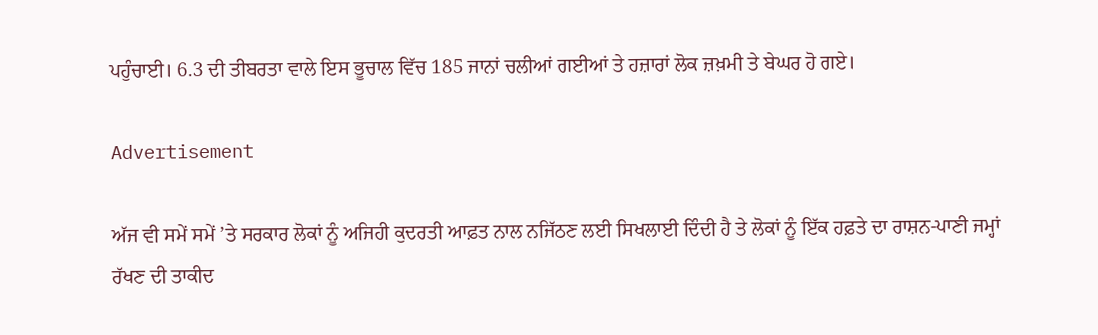ਪਹੁੰਚਾਈ। 6.3 ਦੀ ਤੀਬਰਤਾ ਵਾਲੇ ਇਸ ਭੂਚਾਲ ਵਿੱਚ 185 ਜਾਨਾਂ ਚਲੀਆਂ ਗਈਆਂ ਤੇ ਹਜ਼ਾਰਾਂ ਲੋਕ ਜ਼ਖ਼ਮੀ ਤੇ ਬੇਘਰ ਹੋ ਗਏ।

Advertisement

ਅੱਜ ਵੀ ਸਮੇਂ ਸਮੇਂ ’ਤੇ ਸਰਕਾਰ ਲੋਕਾਂ ਨੂੰ ਅਜਿਹੀ ਕੁਦਰਤੀ ਆਫ਼ਤ ਨਾਲ ਨਜਿੱਠਣ ਲਈ ਸਿਖਲਾਈ ਦਿੰਦੀ ਹੈ ਤੇ ਲੋਕਾਂ ਨੂੰ ਇੱਕ ਹਫ਼ਤੇ ਦਾ ਰਾਸ਼ਨ-ਪਾਣੀ ਜਮ੍ਹਾਂ ਰੱਖਣ ਦੀ ਤਾਕੀਦ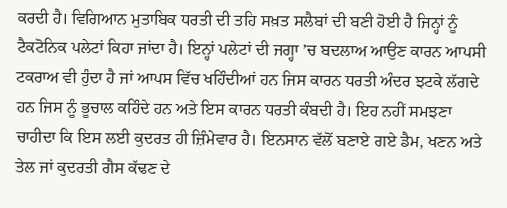ਕਰਦੀ ਹੈ। ਵਿਗਿਆਨ ਮੁਤਾਬਿਕ ਧਰਤੀ ਦੀ ਤਹਿ ਸਖ਼ਤ ਸਲੈਬਾਂ ਦੀ ਬਣੀ ਹੋਈ ਹੈ ਜਿਨ੍ਹਾਂ ਨੂੰ ਟੈਕਟੋਨਿਕ ਪਲੇਟਾਂ ਕਿਹਾ ਜਾਂਦਾ ਹੈ। ਇਨ੍ਹਾਂ ਪਲੇਟਾਂ ਦੀ ਜਗ੍ਹਾ ’ਚ ਬਦਲਾਅ ਆਉਣ ਕਾਰਨ ਆਪਸੀ ਟਕਰਾਅ ਵੀ ਹੁੰਦਾ ਹੈ ਜਾਂ ਆਪਸ ਵਿੱਚ ਖਹਿੰਦੀਆਂ ਹਨ ਜਿਸ ਕਾਰਨ ਧਰਤੀ ਅੰਦਰ ਝਟਕੇ ਲੱਗਦੇ ਹਨ ਜਿਸ ਨੂੰ ਭੂਚਾਲ ਕਹਿੰਦੇ ਹਨ ਅਤੇ ਇਸ ਕਾਰਨ ਧਰਤੀ ਕੰਬਦੀ ਹੈ। ਇਹ ਨਹੀਂ ਸਮਝਣਾ ਚਾਹੀਦਾ ਕਿ ਇਸ ਲਈ ਕੁਦਰਤ ਹੀ ਜ਼ਿੰਮੇਵਾਰ ਹੈ। ਇਨਸਾਨ ਵੱਲੋਂ ਬਣਾਏ ਗਏ ਡੈਮ, ਖਣਨ ਅਤੇ ਤੇਲ ਜਾਂ ਕੁਦਰਤੀ ਗੈਸ ਕੱਢਣ ਦੇ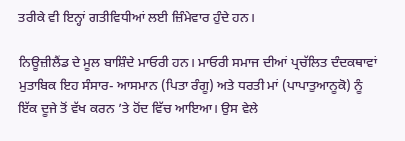ਤਰੀਕੇ ਵੀ ਇਨ੍ਹਾਂ ਗਤੀਵਿਧੀਆਂ ਲਈ ਜ਼ਿੰਮੇਵਾਰ ਹੁੰਦੇ ਹਨ।

ਨਿਊਜ਼ੀਲੈਂਡ ਦੇ ਮੂਲ ਬਾਸ਼ਿੰਦੇ ਮਾਓਰੀ ਹਨ। ਮਾਓਰੀ ਸਮਾਜ ਦੀਆਂ ਪ੍ਰਚੱਲਿਤ ਦੰਦਕਥਾਵਾਂ ਮੁਤਾਬਿਕ ਇਹ ਸੰਸਾਰ- ਆਸਮਾਨ (ਪਿਤਾ ਰੰਗੂ) ਅਤੇ ਧਰਤੀ ਮਾਂ (ਪਾਪਾਤੁਆਨੂਕੋ) ਨੂੰ ਇੱਕ ਦੂਜੇ ਤੋਂ ਵੱਖ ਕਰਨ ’ਤੇ ਹੋਂਦ ਵਿੱਚ ਆਇਆ। ਉਸ ਵੇਲੇ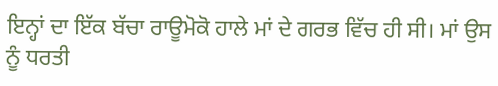ਇਨ੍ਹਾਂ ਦਾ ਇੱਕ ਬੱਚਾ ਰਾਊਮੋਕੋ ਹਾਲੇ ਮਾਂ ਦੇ ਗਰਭ ਵਿੱਚ ਹੀ ਸੀ। ਮਾਂ ਉਸ ਨੂੰ ਧਰਤੀ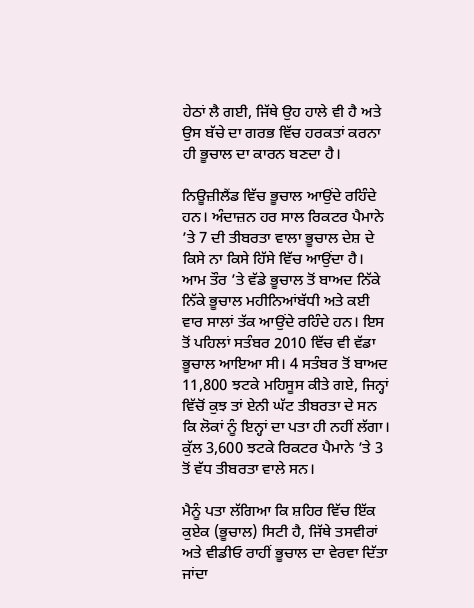ਹੇਠਾਂ ਲੈ ਗਈ, ਜਿੱਥੇ ਉਹ ਹਾਲੇ ਵੀ ਹੈ ਅਤੇ ਉਸ ਬੱਚੇ ਦਾ ਗਰਭ ਵਿੱਚ ਹਰਕਤਾਂ ਕਰਨਾ ਹੀ ਭੂਚਾਲ ਦਾ ਕਾਰਨ ਬਣਦਾ ਹੈ।

ਨਿਊਜ਼ੀਲੈਂਡ ਵਿੱਚ ਭੂਚਾਲ ਆਉਂਦੇ ਰਹਿੰਦੇ ਹਨ। ਅੰਦਾਜ਼ਨ ਹਰ ਸਾਲ ਰਿਕਟਰ ਪੈਮਾਨੇ ’ਤੇ 7 ਦੀ ਤੀਬਰਤਾ ਵਾਲਾ ਭੂਚਾਲ ਦੇਸ਼ ਦੇ ਕਿਸੇ ਨਾ ਕਿਸੇ ਹਿੱਸੇ ਵਿੱਚ ਆਉਂਦਾ ਹੈ। ਆਮ ਤੌਰ ’ਤੇ ਵੱਡੇ ਭੂਚਾਲ ਤੋਂ ਬਾਅਦ ਨਿੱਕੇ ਨਿੱਕੇ ਭੂਚਾਲ ਮਹੀਨਿਆਂਬੱਧੀ ਅਤੇ ਕਈ ਵਾਰ ਸਾਲਾਂ ਤੱਕ ਆਉਂਦੇ ਰਹਿੰਦੇ ਹਨ। ਇਸ ਤੋਂ ਪਹਿਲਾਂ ਸਤੰਬਰ 2010 ਵਿੱਚ ਵੀ ਵੱਡਾ ਭੂਚਾਲ ਆਇਆ ਸੀ। 4 ਸਤੰਬਰ ਤੋਂ ਬਾਅਦ 11,800 ਝਟਕੇ ਮਹਿਸੂਸ ਕੀਤੇ ਗਏ, ਜਿਨ੍ਹਾਂ ਵਿੱਚੋਂ ਕੁਝ ਤਾਂ ਏਨੀ ਘੱਟ ਤੀਬਰਤਾ ਦੇ ਸਨ ਕਿ ਲੋਕਾਂ ਨੂੰ ਇਨ੍ਹਾਂ ਦਾ ਪਤਾ ਹੀ ਨਹੀਂ ਲੱਗਾ। ਕੁੱਲ 3,600 ਝਟਕੇ ਰਿਕਟਰ ਪੈਮਾਨੇ ’ਤੇ 3 ਤੋਂ ਵੱਧ ਤੀਬਰਤਾ ਵਾਲੇ ਸਨ।

ਮੈਨੂੰ ਪਤਾ ਲੱਗਿਆ ਕਿ ਸ਼ਹਿਰ ਵਿੱਚ ਇੱਕ ਕੁਏਕ (ਭੂਚਾਲ) ਸਿਟੀ ਹੈ, ਜਿੱਥੇ ਤਸਵੀਰਾਂ ਅਤੇ ਵੀਡੀਓ ਰਾਹੀਂ ਭੂਚਾਲ ਦਾ ਵੇਰਵਾ ਦਿੱਤਾ ਜਾਂਦਾ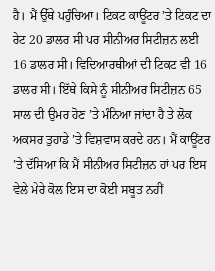ਹੈ। ਮੈਂ ਉੱਥੇ ਪਹੁੰਚਿਆ। ਟਿਕਟ ਕਾਊਂਟਰ ’ਤੇ ਟਿਕਟ ਦਾ ਰੇਟ 20 ਡਾਲਰ ਸੀ ਪਰ ਸੀਨੀਅਰ ਸਿਟੀਜ਼ਨ ਲਈ 16 ਡਾਲਰ ਸੀ। ਵਿਦਿਆਰਥੀਆਂ ਦੀ ਟਿਕਟ ਵੀ 16 ਡਾਲਰ ਸੀ। ਇੱਥੇ ਕਿਸੇ ਨੂੰ ਸੀਨੀਅਰ ਸਿਟੀਜ਼ਨ 65 ਸਾਲ ਦੀ ਉਮਰ ਹੋਣ ’ਤੇ ਮੰਨਿਆ ਜਾਂਦਾ ਹੈ ਤੇ ਲੋਕ ਅਕਸਰ ਤੁਹਾਡੇ ’ਤੇ ਵਿਸ਼ਵਾਸ ਕਰਦੇ ਹਨ। ਮੈਂ ਕਾਊਂਟਰ ’ਤੇ ਦੱਸਿਆ ਕਿ ਮੈਂ ਸੀਨੀਅਰ ਸਿਟੀਜ਼ਨ ਹਾਂ ਪਰ ਇਸ ਵੇਲੇ ਮੇਰੇ ਕੋਲ ਇਸ ਦਾ ਕੋਈ ਸਬੂਤ ਨਹੀਂ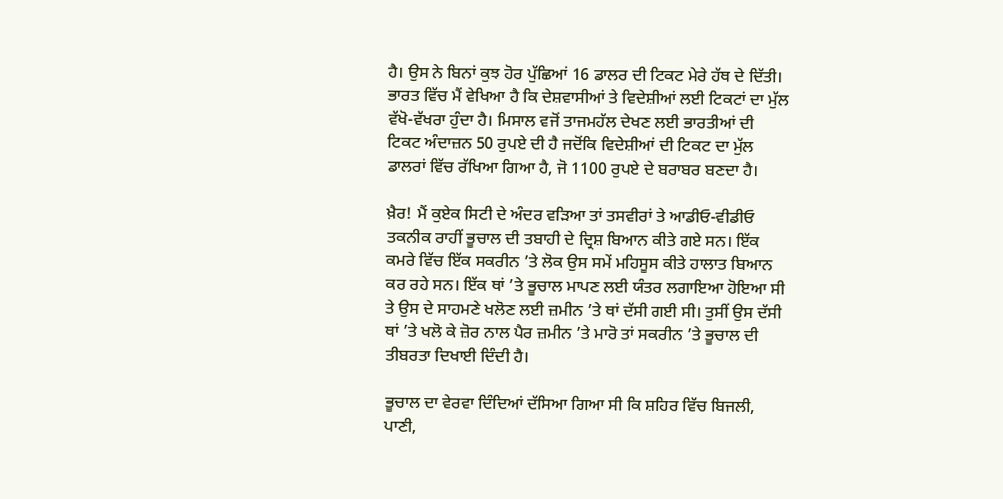ਹੈ। ਉਸ ਨੇ ਬਿਨਾਂ ਕੁਝ ਹੋਰ ਪੁੱਛਿਆਂ 16 ਡਾਲਰ ਦੀ ਟਿਕਟ ਮੇਰੇ ਹੱਥ ਦੇ ਦਿੱਤੀ। ਭਾਰਤ ਵਿੱਚ ਮੈਂ ਵੇਖਿਆ ਹੈ ਕਿ ਦੇਸ਼ਵਾਸੀਆਂ ਤੇ ਵਿਦੇਸ਼ੀਆਂ ਲਈ ਟਿਕਟਾਂ ਦਾ ਮੁੱਲ ਵੱਖੋ-ਵੱਖਰਾ ਹੁੰਦਾ ਹੈ। ਮਿਸਾਲ ਵਜੋਂ ਤਾਜਮਹੱਲ ਦੇਖਣ ਲਈ ਭਾਰਤੀਆਂ ਦੀ ਟਿਕਟ ਅੰਦਾਜ਼ਨ 50 ਰੁਪਏ ਦੀ ਹੈ ਜਦੋਂਕਿ ਵਿਦੇਸ਼ੀਆਂ ਦੀ ਟਿਕਟ ਦਾ ਮੁੱਲ ਡਾਲਰਾਂ ਵਿੱਚ ਰੱਖਿਆ ਗਿਆ ਹੈ, ਜੋ 1100 ਰੁਪਏ ਦੇ ਬਰਾਬਰ ਬਣਦਾ ਹੈ।

ਖ਼ੈਰ! ਮੈਂ ਕੁਏਕ ਸਿਟੀ ਦੇ ਅੰਦਰ ਵੜਿਆ ਤਾਂ ਤਸਵੀਰਾਂ ਤੇ ਆਡੀਓ-ਵੀਡੀਓ ਤਕਨੀਕ ਰਾਹੀਂ ਭੂਚਾਲ ਦੀ ਤਬਾਹੀ ਦੇ ਦ੍ਰਿਸ਼ ਬਿਆਨ ਕੀਤੇ ਗਏ ਸਨ। ਇੱਕ ਕਮਰੇ ਵਿੱਚ ਇੱਕ ਸਕਰੀਨ ’ਤੇ ਲੋਕ ਉਸ ਸਮੇਂ ਮਹਿਸੂਸ ਕੀਤੇ ਹਾਲਾਤ ਬਿਆਨ ਕਰ ਰਹੇ ਸਨ। ਇੱਕ ਥਾਂ ’ਤੇ ਭੂਚਾਲ ਮਾਪਣ ਲਈ ਯੰਤਰ ਲਗਾਇਆ ਹੋਇਆ ਸੀ ਤੇ ਉਸ ਦੇ ਸਾਹਮਣੇ ਖਲੋਣ ਲਈ ਜ਼ਮੀਨ ’ਤੇ ਥਾਂ ਦੱਸੀ ਗਈ ਸੀ। ਤੁਸੀਂ ਉਸ ਦੱਸੀ ਥਾਂ ’ਤੇ ਖਲੋ ਕੇ ਜ਼ੋਰ ਨਾਲ ਪੈਰ ਜ਼ਮੀਨ ’ਤੇ ਮਾਰੋ ਤਾਂ ਸਕਰੀਨ ’ਤੇ ਭੂਚਾਲ ਦੀ ਤੀਬਰਤਾ ਦਿਖਾਈ ਦਿੰਦੀ ਹੈ।

ਭੂਚਾਲ ਦਾ ਵੇਰਵਾ ਦਿੰਦਿਆਂ ਦੱਸਿਆ ਗਿਆ ਸੀ ਕਿ ਸ਼ਹਿਰ ਵਿੱਚ ਬਿਜਲੀ, ਪਾਣੀ,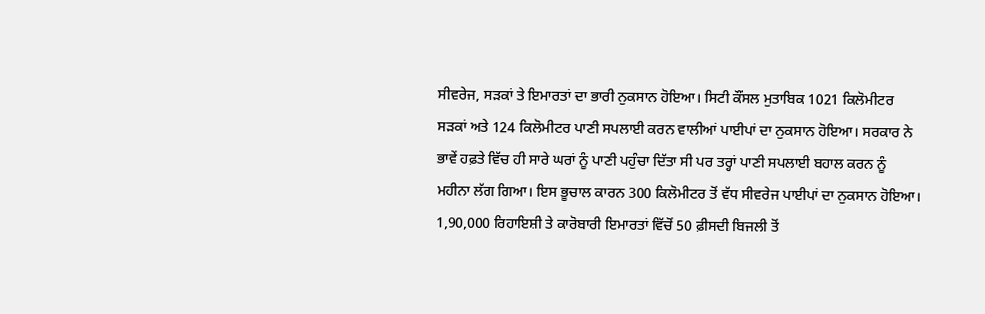ਸੀਵਰੇਜ, ਸੜਕਾਂ ਤੇ ਇਮਾਰਤਾਂ ਦਾ ਭਾਰੀ ਨੁਕਸਾਨ ਹੋਇਆ। ਸਿਟੀ ਕੌਂਸਲ ਮੁਤਾਬਿਕ 1021 ਕਿਲੋਮੀਟਰ ਸੜਕਾਂ ਅਤੇ 124 ਕਿਲੋਮੀਟਰ ਪਾਣੀ ਸਪਲਾਈ ਕਰਨ ਵਾਲੀਆਂ ਪਾਈਪਾਂ ਦਾ ਨੁਕਸਾਨ ਹੋਇਆ। ਸਰਕਾਰ ਨੇ ਭਾਵੇਂ ਹਫ਼ਤੇ ਵਿੱਚ ਹੀ ਸਾਰੇ ਘਰਾਂ ਨੂੰ ਪਾਣੀ ਪਹੁੰਚਾ ਦਿੱਤਾ ਸੀ ਪਰ ਤਰ੍ਹਾਂ ਪਾਣੀ ਸਪਲਾਈ ਬਹਾਲ ਕਰਨ ਨੂੰ ਮਹੀਨਾ ਲੱਗ ਗਿਆ। ਇਸ ਭੂਚਾਲ ਕਾਰਨ 300 ਕਿਲੋਮੀਟਰ ਤੋਂ ਵੱਧ ਸੀਵਰੇਜ ਪਾਈਪਾਂ ਦਾ ਨੁਕਸਾਨ ਹੋਇਆ। 1,90,000 ਰਿਹਾਇਸ਼ੀ ਤੇ ਕਾਰੋਬਾਰੀ ਇਮਾਰਤਾਂ ਵਿੱਚੋਂ 50 ਫ਼ੀਸਦੀ ਬਿਜਲੀ ਤੋਂ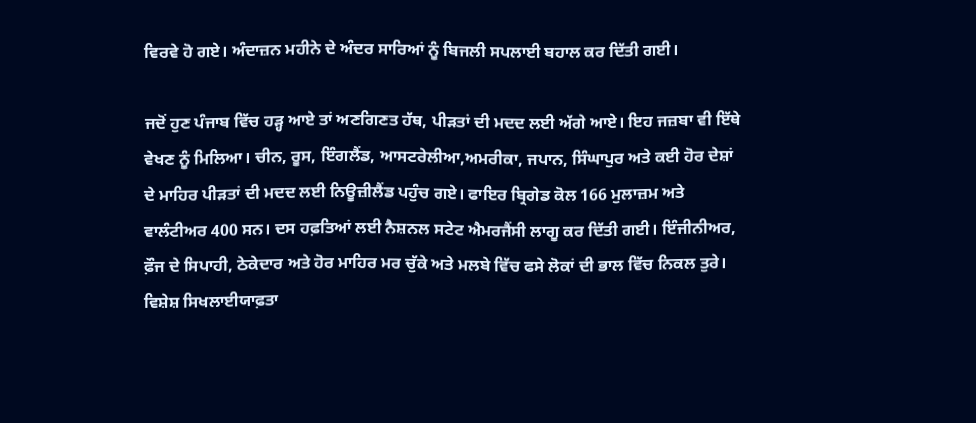ਵਿਰਵੇ ਹੋ ਗਏ। ਅੰਦਾਜ਼ਨ ਮਹੀਨੇ ਦੇ ਅੰਦਰ ਸਾਰਿਆਂ ਨੂੰ ਬਿਜਲੀ ਸਪਲਾਈ ਬਹਾਲ ਕਰ ਦਿੱਤੀ ਗਈ।

ਜਦੋਂ ਹੁਣ ਪੰਜਾਬ ਵਿੱਚ ਹੜ੍ਹ ਆਏ ਤਾਂ ਅਣਗਿਣਤ ਹੱਥ, ਪੀੜਤਾਂ ਦੀ ਮਦਦ ਲਈ ਅੱਗੇ ਆਏ। ਇਹ ਜਜ਼ਬਾ ਵੀ ਇੱਥੇ ਵੇਖਣ ਨੂੰ ਮਿਲਿਆ। ਚੀਨ, ਰੂਸ, ਇੰਗਲੈਂਡ, ਆਸਟਰੇਲੀਆ,ਅਮਰੀਕਾ, ਜਪਾਨ, ਸਿੰਘਾਪੁਰ ਅਤੇ ਕਈ ਹੋਰ ਦੇਸ਼ਾਂ ਦੇ ਮਾਹਿਰ ਪੀੜਤਾਂ ਦੀ ਮਦਦ ਲਈ ਨਿਊਜ਼ੀਲੈਂਡ ਪਹੁੰਚ ਗਏ। ਫਾਇਰ ਬ੍ਰਿਗੇਡ ਕੋਲ 166 ਮੁਲਾਜ਼ਮ ਅਤੇ ਵਾਲੰਟੀਅਰ 400 ਸਨ। ਦਸ ਹਫ਼ਤਿਆਂ ਲਈ ਨੈਸ਼ਨਲ ਸਟੇਟ ਐਮਰਜੈਂਸੀ ਲਾਗੂ ਕਰ ਦਿੱਤੀ ਗਈ। ਇੰਜੀਨੀਅਰ, ਫ਼ੌਜ ਦੇ ਸਿਪਾਹੀ, ਠੇਕੇਦਾਰ ਅਤੇ ਹੋਰ ਮਾਹਿਰ ਮਰ ਚੁੱਕੇ ਅਤੇ ਮਲਬੇ ਵਿੱਚ ਫਸੇ ਲੋਕਾਂ ਦੀ ਭਾਲ ਵਿੱਚ ਨਿਕਲ ਤੁਰੇ। ਵਿਸ਼ੇਸ਼ ਸਿਖਲਾਈਯਾਫ਼ਤਾ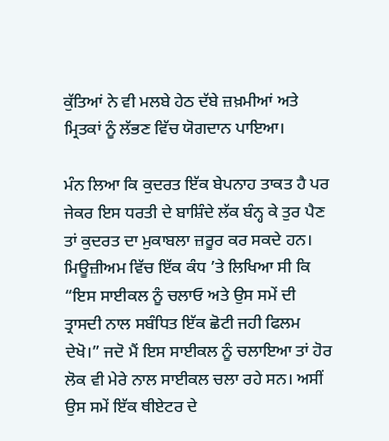ਕੁੱਤਿਆਂ ਨੇ ਵੀ ਮਲਬੇ ਹੇਠ ਦੱਬੇ ਜ਼ਖ਼ਮੀਆਂ ਅਤੇ ਮ੍ਰਿਤਕਾਂ ਨੂੰ ਲੱਭਣ ਵਿੱਚ ਯੋਗਦਾਨ ਪਾਇਆ।

ਮੰਨ ਲਿਆ ਕਿ ਕੁਦਰਤ ਇੱਕ ਬੇਪਨਾਹ ਤਾਕਤ ਹੈ ਪਰ ਜੇਕਰ ਇਸ ਧਰਤੀ ਦੇ ਬਾਸ਼ਿੰਦੇ ਲੱਕ ਬੰਨ੍ਹ ਕੇ ਤੁਰ ਪੈਣ ਤਾਂ ਕੁਦਰਤ ਦਾ ਮੁਕਾਬਲਾ ਜ਼ਰੂਰ ਕਰ ਸਕਦੇ ਹਨ। ਮਿਊਜ਼ੀਅਮ ਵਿੱਚ ਇੱਕ ਕੰਧ ’ਤੇ ਲਿਖਿਆ ਸੀ ਕਿ “ਇਸ ਸਾਈਕਲ ਨੂੰ ਚਲਾਓ ਅਤੇ ਉਸ ਸਮੇਂ ਦੀ ਤ੍ਰਾਸਦੀ ਨਾਲ ਸਬੰਧਿਤ ਇੱਕ ਛੋਟੀ ਜਹੀ ਫਿਲਮ ਦੇਖੋ।” ਜਦੋ ਮੈਂ ਇਸ ਸਾਈਕਲ ਨੂੰ ਚਲਾਇਆ ਤਾਂ ਹੋਰ ਲੋਕ ਵੀ ਮੇਰੇ ਨਾਲ ਸਾਈਕਲ ਚਲਾ ਰਹੇ ਸਨ। ਅਸੀਂ ਉਸ ਸਮੇਂ ਇੱਕ ਥੀਏਟਰ ਦੇ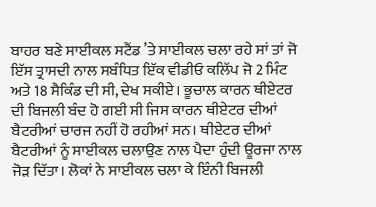ਬਾਹਰ ਬਣੇ ਸਾਈਕਲ ਸਟੈਂਡ ’ਤੇ ਸਾਈਕਲ ਚਲਾ ਰਹੇ ਸਾਂ ਤਾਂ ਜੋ ਇੱਸ ਤ੍ਰਾਸਦੀ ਨਾਲ ਸਬੰਧਿਤ ਇੱਕ ਵੀਡੀਓ ਕਲਿੱਪ ਜੋ 2 ਮਿੰਟ ਅਤੇ 18 ਸੈਕਿੰਡ ਦੀ ਸੀ, ਦੇਖ ਸਕੀਏ। ਭੂਚਾਲ ਕਾਰਨ ਥੀਏਟਰ ਦੀ ਬਿਜਲੀ ਬੰਦ ਹੋ ਗਈ ਸੀ ਜਿਸ ਕਾਰਨ ਥੀਏਟਰ ਦੀਆਂ ਬੈਟਰੀਆਂ ਚਾਰਜ ਨਹੀਂ ਹੋ ਰਹੀਆਂ ਸਨ। ਥੀਏਟਰ ਦੀਆਂ ਬੈਟਰੀਆਂ ਨੂੰ ਸਾਈਕਲ ਚਲਾਉਣ ਨਾਲ ਪੈਦਾ ਹੁੰਦੀ ਊਰਜਾ ਨਾਲ ਜੋੜ ਦਿੱਤਾ। ਲੋਕਾਂ ਨੇ ਸਾਈਕਲ ਚਲਾ ਕੇ ਇੰਨੀ ਬਿਜਲੀ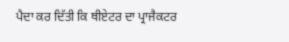ਪੈਦਾ ਕਰ ਦਿੱਤੀ ਕਿ ਥੀਏਟਰ ਦਾ ਪ੍ਰਾਜੈਕਟਰ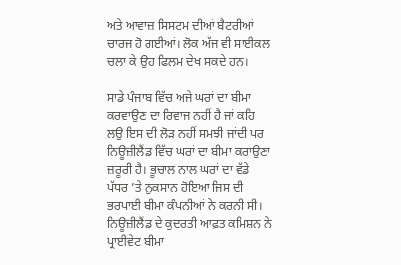ਅਤੇ ਆਵਾਜ਼ ਸਿਸਟਮ ਦੀਆਂ ਬੈਟਰੀਆਂ ਚਾਰਜ ਹੋ ਗਈਆਂ। ਲੋਕ ਅੱਜ ਵੀ ਸਾਈਕਲ ਚਲਾ ਕੇ ਉਹ ਫਿਲਮ ਦੇਖ ਸਕਦੇ ਹਨ।

ਸਾਡੇ ਪੰਜਾਬ ਵਿੱਚ ਅਜੇ ਘਰਾਂ ਦਾ ਬੀਮਾ ਕਰਵਾਉਣ ਦਾ ਰਿਵਾਜ ਨਹੀਂ ਹੈ ਜਾਂ ਕਹਿ ਲਉ ਇਸ ਦੀ ਲੋੜ ਨਹੀਂ ਸਮਝੀ ਜਾਂਦੀ ਪਰ ਨਿਊਜ਼ੀਲੈਂਡ ਵਿੱਚ ਘਰਾਂ ਦਾ ਬੀਮਾ ਕਰਾਉਣਾ ਜ਼ਰੂਰੀ ਹੈ। ਭੂਚਾਲ ਨਾਲ ਘਰਾਂ ਦਾ ਵੱਡੇ ਪੱਧਰ ’ਤੇ ਨੁਕਸਾਨ ਹੋਇਆ ਜਿਸ ਦੀ ਭਰਪਾਈ ਬੀਮਾ ਕੰਪਨੀਆਂ ਨੇ ਕਰਨੀ ਸੀ। ਨਿਊਜ਼ੀਲੈਂਡ ਦੇ ਕੁਦਰਤੀ ਆਫ਼ਤ ਕਮਿਸ਼ਨ ਨੇ ਪ੍ਰਾਈਵੇਟ ਬੀਮਾ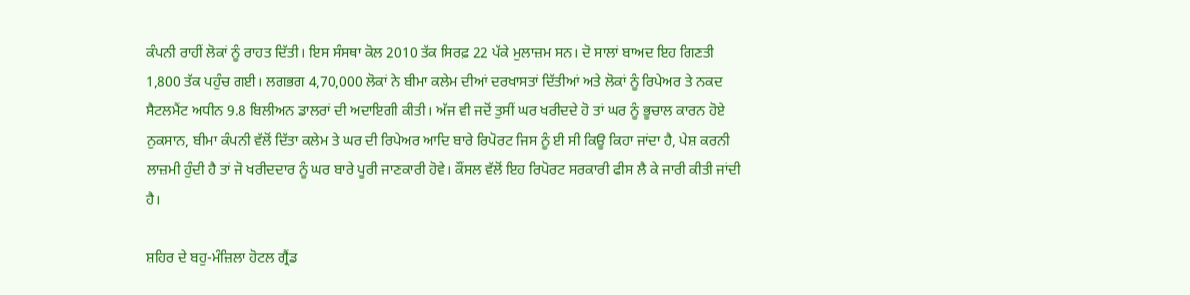ਕੰਪਨੀ ਰਾਹੀਂ ਲੋਕਾਂ ਨੂੰ ਰਾਹਤ ਦਿੱਤੀ। ਇਸ ਸੰਸਥਾ ਕੋਲ 2010 ਤੱਕ ਸਿਰਫ਼ 22 ਪੱਕੇ ਮੁਲਾਜ਼ਮ ਸਨ। ਦੋ ਸਾਲਾਂ ਬਾਅਦ ਇਹ ਗਿਣਤੀ 1,800 ਤੱਕ ਪਹੁੰਚ ਗਈ। ਲਗਭਗ 4,70,000 ਲੋਕਾਂ ਨੇ ਬੀਮਾ ਕਲੇਮ ਦੀਆਂ ਦਰਖਾਸਤਾਂ ਦਿੱਤੀਆਂ ਅਤੇ ਲੋਕਾਂ ਨੂੰ ਰਿਪੇਅਰ ਤੇ ਨਕਦ ਸੈਟਲਮੈਂਟ ਅਧੀਨ 9.8 ਬਿਲੀਅਨ ਡਾਲਰਾਂ ਦੀ ਅਦਾਇਗੀ ਕੀਤੀ। ਅੱਜ ਵੀ ਜਦੋਂ ਤੁਸੀਂ ਘਰ ਖਰੀਦਦੇ ਹੋ ਤਾਂ ਘਰ ਨੂੰ ਭੂਚਾਲ ਕਾਰਨ ਹੋਏ ਨੁਕਸਾਨ, ਬੀਮਾ ਕੰਪਨੀ ਵੱਲੋਂ ਦਿੱਤਾ ਕਲੇਮ ਤੇ ਘਰ ਦੀ ਰਿਪੇਅਰ ਆਦਿ ਬਾਰੇ ਰਿਪੋਰਟ ਜਿਸ ਨੂੰ ਈ ਸੀ ਕਿਊ ਕਿਹਾ ਜਾਂਦਾ ਹੈ, ਪੇਸ਼ ਕਰਨੀ ਲਾਜ਼ਮੀ ਹੁੰਦੀ ਹੈ ਤਾਂ ਜੋ ਖਰੀਦਦਾਰ ਨੂੰ ਘਰ ਬਾਰੇ ਪੂਰੀ ਜਾਣਕਾਰੀ ਹੋਵੇ। ਕੌਂਸਲ ਵੱਲੋਂ ਇਹ ਰਿਪੋਰਟ ਸਰਕਾਰੀ ਫੀਸ ਲੈ ਕੇ ਜਾਰੀ ਕੀਤੀ ਜਾਂਦੀ ਹੈ।

ਸ਼ਹਿਰ ਦੇ ਬਹੁ-ਮੰਜ਼ਿਲਾ ਹੋਟਲ ਗ੍ਰੈਂਡ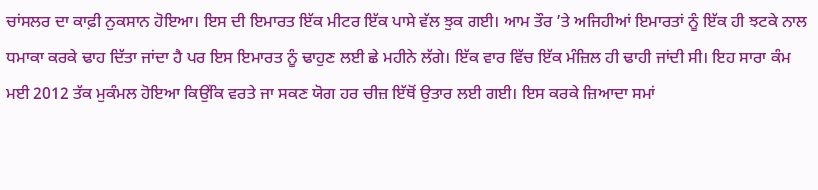ਚਾਂਸਲਰ ਦਾ ਕਾਫ਼ੀ ਨੁਕਸਾਨ ਹੋਇਆ। ਇਸ ਦੀ ਇਮਾਰਤ ਇੱਕ ਮੀਟਰ ਇੱਕ ਪਾਸੇ ਵੱਲ ਝੁਕ ਗਈ। ਆਮ ਤੌਰ ’ਤੇ ਅਜਿਹੀਆਂ ਇਮਾਰਤਾਂ ਨੂੰ ਇੱਕ ਹੀ ਝਟਕੇ ਨਾਲ ਧਮਾਕਾ ਕਰਕੇ ਢਾਹ ਦਿੱਤਾ ਜਾਂਦਾ ਹੈ ਪਰ ਇਸ ਇਮਾਰਤ ਨੂੰ ਢਾਹੁਣ ਲਈ ਛੇ ਮਹੀਨੇ ਲੱਗੇ। ਇੱਕ ਵਾਰ ਵਿੱਚ ਇੱਕ ਮੰਜ਼ਿਲ ਹੀ ਢਾਹੀ ਜਾਂਦੀ ਸੀ। ਇਹ ਸਾਰਾ ਕੰਮ ਮਈ 2012 ਤੱਕ ਮੁਕੰਮਲ ਹੋਇਆ ਕਿਉਂਕਿ ਵਰਤੇ ਜਾ ਸਕਣ ਯੋਗ ਹਰ ਚੀਜ਼ ਇੱਥੋਂ ਉਤਾਰ ਲਈ ਗਈ। ਇਸ ਕਰਕੇ ਜ਼ਿਆਦਾ ਸਮਾਂ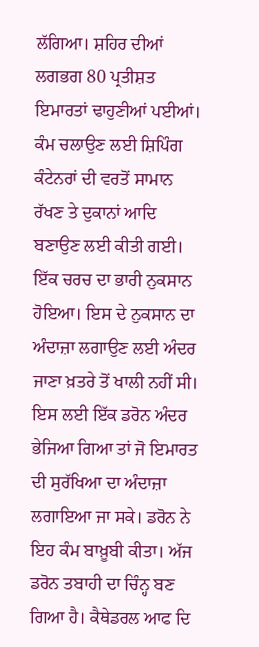ਲੱਗਿਆ। ਸ਼ਹਿਰ ਦੀਆਂ ਲਗਭਗ 80 ਪ੍ਰਤੀਸ਼ਤ ਇਮਾਰਤਾਂ ਢਾਹੁਣੀਆਂ ਪਈਆਂ। ਕੰਮ ਚਲਾਉਣ ਲਈ ਸ਼ਿਪਿੰਗ ਕੰਟੇਨਰਾਂ ਦੀ ਵਰਤੋਂ ਸਾਮਾਨ ਰੱਖਣ ਤੇ ਦੁਕਾਨਾਂ ਆਦਿ ਬਣਾਉਣ ਲਈ ਕੀਤੀ ਗਈ। ਇੱਕ ਚਰਚ ਦਾ ਭਾਰੀ ਨੁਕਸਾਨ ਹੋਇਆ। ਇਸ ਦੇ ਨੁਕਸਾਨ ਦਾ ਅੰਦਾਜ਼ਾ ਲਗਾਉਣ ਲਈ ਅੰਦਰ ਜਾਣਾ ਖ਼ਤਰੇ ਤੋਂ ਖਾਲੀ ਨਹੀਂ ਸੀ। ਇਸ ਲਈ ਇੱਕ ਡਰੋਨ ਅੰਦਰ ਭੇਜਿਆ ਗਿਆ ਤਾਂ ਜੋ ਇਮਾਰਤ ਦੀ ਸੁਰੱਖਿਆ ਦਾ ਅੰਦਾਜ਼ਾ ਲਗਾਇਆ ਜਾ ਸਕੇ। ਡਰੋਨ ਨੇ ਇਹ ਕੰਮ ਬਾਖ਼ੂਬੀ ਕੀਤਾ। ਅੱਜ ਡਰੋਨ ਤਬਾਹੀ ਦਾ ਚਿੰਨ੍ਹ ਬਣ ਗਿਆ ਹੈ। ਕੈਥੇਡਰਲ ਆਫ ਦਿ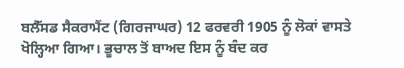ਬਲੈੱਸਡ ਸੈਕਰਾਮੈਂਟ (ਗਿਰਜਾਘਰ) 12 ਫਰਵਰੀ 1905 ਨੂੰ ਲੋਕਾਂ ਵਾਸਤੇ ਖੋਲ੍ਹਿਆ ਗਿਆ। ਭੂਚਾਲ ਤੋਂ ਬਾਅਦ ਇਸ ਨੂੰ ਬੰਦ ਕਰ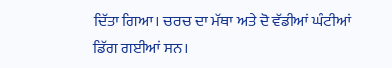ਦਿੱਤਾ ਗਿਆ। ਚਰਚ ਦਾ ਮੱਥਾ ਅਤੇ ਦੋ ਵੱਡੀਆਂ ਘੰਟੀਆਂ ਡਿੱਗ ਗਈਆਂ ਸਨ।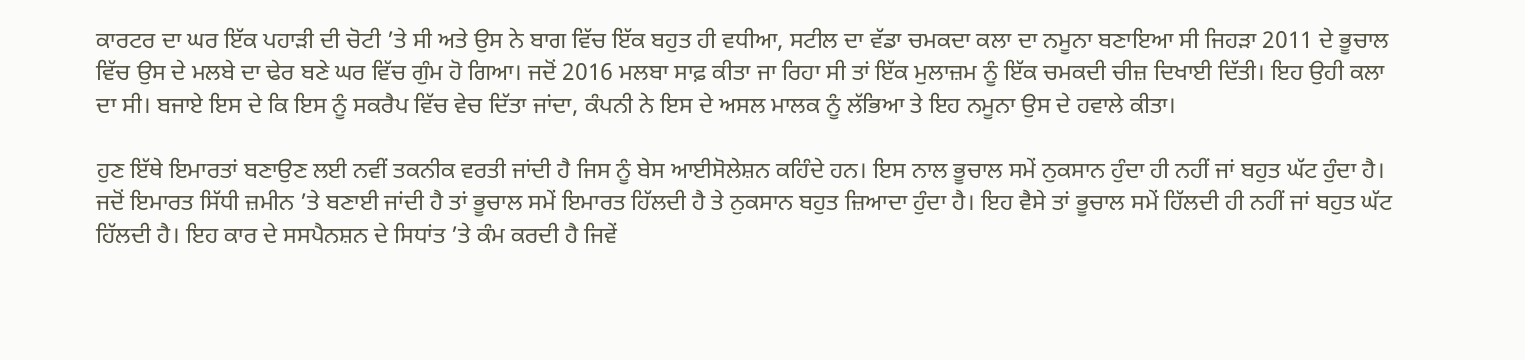ਕਾਰਟਰ ਦਾ ਘਰ ਇੱਕ ਪਹਾੜੀ ਦੀ ਚੋਟੀ ’ਤੇ ਸੀ ਅਤੇ ਉਸ ਨੇ ਬਾਗ ਵਿੱਚ ਇੱਕ ਬਹੁਤ ਹੀ ਵਧੀਆ, ਸਟੀਲ ਦਾ ਵੱਡਾ ਚਮਕਦਾ ਕਲਾ ਦਾ ਨਮੂਨਾ ਬਣਾਇਆ ਸੀ ਜਿਹੜਾ 2011 ਦੇ ਭੂਚਾਲ ਵਿੱਚ ਉਸ ਦੇ ਮਲਬੇ ਦਾ ਢੇਰ ਬਣੇ ਘਰ ਵਿੱਚ ਗੁੰਮ ਹੋ ਗਿਆ। ਜਦੋਂ 2016 ਮਲਬਾ ਸਾਫ਼ ਕੀਤਾ ਜਾ ਰਿਹਾ ਸੀ ਤਾਂ ਇੱਕ ਮੁਲਾਜ਼ਮ ਨੂੰ ਇੱਕ ਚਮਕਦੀ ਚੀਜ਼ ਦਿਖਾਈ ਦਿੱਤੀ। ਇਹ ਉਹੀ ਕਲਾ ਦਾ ਸੀ। ਬਜਾਏ ਇਸ ਦੇ ਕਿ ਇਸ ਨੂੰ ਸਕਰੈਪ ਵਿੱਚ ਵੇਚ ਦਿੱਤਾ ਜਾਂਦਾ, ਕੰਪਨੀ ਨੇ ਇਸ ਦੇ ਅਸਲ ਮਾਲਕ ਨੂੰ ਲੱਭਿਆ ਤੇ ਇਹ ਨਮੂਨਾ ਉਸ ਦੇ ਹਵਾਲੇ ਕੀਤਾ।

ਹੁਣ ਇੱਥੇ ਇਮਾਰਤਾਂ ਬਣਾਉਣ ਲਈ ਨਵੀਂ ਤਕਨੀਕ ਵਰਤੀ ਜਾਂਦੀ ਹੈ ਜਿਸ ਨੂੰ ਬੇਸ ਆਈਸੋਲੇਸ਼ਨ ਕਹਿੰਦੇ ਹਨ। ਇਸ ਨਾਲ ਭੂਚਾਲ ਸਮੇਂ ਨੁਕਸਾਨ ਹੁੰਦਾ ਹੀ ਨਹੀਂ ਜਾਂ ਬਹੁਤ ਘੱਟ ਹੁੰਦਾ ਹੈ। ਜਦੋਂ ਇਮਾਰਤ ਸਿੱਧੀ ਜ਼ਮੀਨ ’ਤੇ ਬਣਾਈ ਜਾਂਦੀ ਹੈ ਤਾਂ ਭੂਚਾਲ ਸਮੇਂ ਇਮਾਰਤ ਹਿੱਲਦੀ ਹੈ ਤੇ ਨੁਕਸਾਨ ਬਹੁਤ ਜ਼ਿਆਦਾ ਹੁੰਦਾ ਹੈ। ਇਹ ਵੈਸੇ ਤਾਂ ਭੂਚਾਲ ਸਮੇਂ ਹਿੱਲਦੀ ਹੀ ਨਹੀਂ ਜਾਂ ਬਹੁਤ ਘੱਟ ਹਿੱਲਦੀ ਹੈ। ਇਹ ਕਾਰ ਦੇ ਸਸਪੈਨਸ਼ਨ ਦੇ ਸਿਧਾਂਤ ’ਤੇ ਕੰਮ ਕਰਦੀ ਹੈ ਜਿਵੇਂ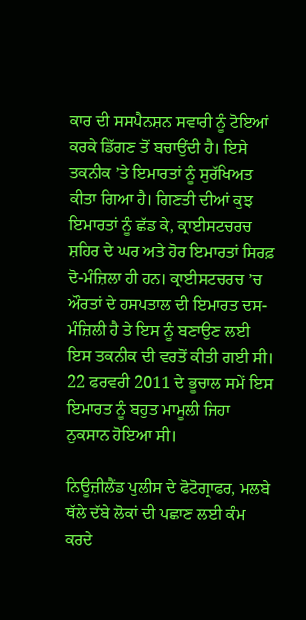ਕਾਰ ਦੀ ਸਸਪੈਨਸ਼ਨ ਸਵਾਰੀ ਨੂੰ ਟੋਇਆਂ ਕਰਕੇ ਡਿੱਗਣ ਤੋਂ ਬਚਾਉਂਦੀ ਹੈ। ਇਸੇ ਤਕਨੀਕ ’ਤੇ ਇਮਾਰਤਾਂ ਨੂੰ ਸੁਰੱਖਿਅਤ ਕੀਤਾ ਗਿਆ ਹੈ। ਗਿਣਤੀ ਦੀਆਂ ਕੁਝ ਇਮਾਰਤਾਂ ਨੂੰ ਛੱਡ ਕੇ, ਕ੍ਰਾਈਸਟਚਰਚ ਸ਼ਹਿਰ ਦੇ ਘਰ ਅਤੇ ਹੋਰ ਇਮਾਰਤਾਂ ਸਿਰਫ਼ ਦੋ-ਮੰਜ਼ਿਲਾ ਹੀ ਹਨ। ਕ੍ਰਾਈਸਟਚਰਚ ’ਚ ਔਰਤਾਂ ਦੇ ਹਸਪਤਾਲ ਦੀ ਇਮਾਰਤ ਦਸ-ਮੰਜ਼ਿਲੀ ਹੈ ਤੇ ਇਸ ਨੂੰ ਬਣਾਉਣ ਲਈ ਇਸ ਤਕਨੀਕ ਦੀ ਵਰਤੋਂ ਕੀਤੀ ਗਈ ਸੀ। 22 ਫਰਵਰੀ 2011 ਦੇ ਭੂਚਾਲ ਸਮੇਂ ਇਸ ਇਮਾਰਤ ਨੂੰ ਬਹੁਤ ਮਾਮੂਲੀ ਜਿਹਾ ਨੁਕਸਾਨ ਹੋਇਆ ਸੀ।

ਨਿਊਜ਼ੀਲੈਂਡ ਪੁਲੀਸ ਦੇ ਫੋਟੋਗ੍ਰਾਫਰ, ਮਲਬੇ ਥੱਲੇ ਦੱਬੇ ਲੋਕਾਂ ਦੀ ਪਛਾਣ ਲਈ ਕੰਮ ਕਰਦੇ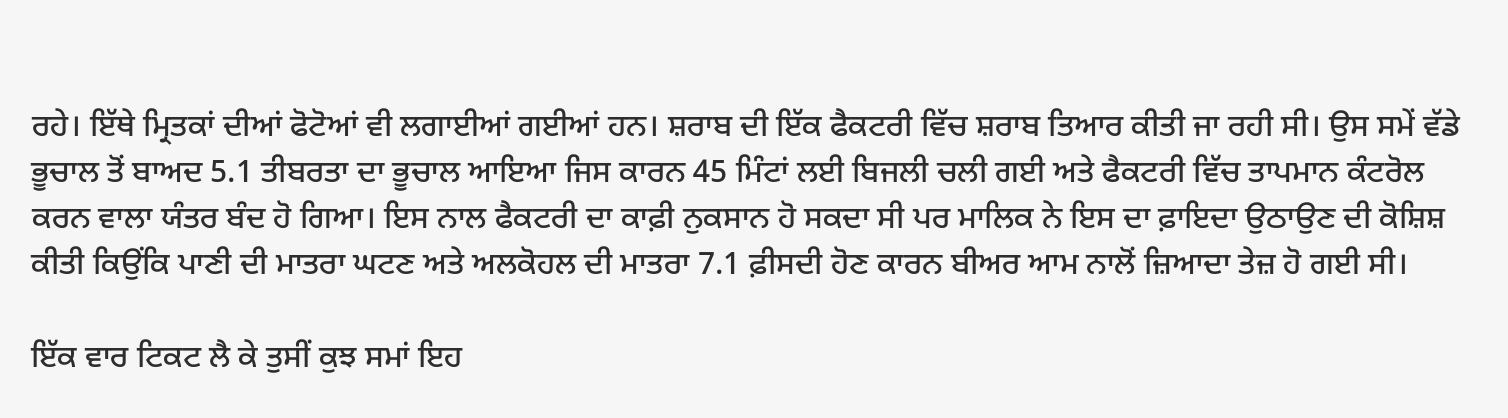ਰਹੇ। ਇੱਥੇ ਮ੍ਰਿਤਕਾਂ ਦੀਆਂ ਫੋਟੋਆਂ ਵੀ ਲਗਾਈਆਂ ਗਈਆਂ ਹਨ। ਸ਼ਰਾਬ ਦੀ ਇੱਕ ਫੈਕਟਰੀ ਵਿੱਚ ਸ਼ਰਾਬ ਤਿਆਰ ਕੀਤੀ ਜਾ ਰਹੀ ਸੀ। ਉਸ ਸਮੇਂ ਵੱਡੇ ਭੂਚਾਲ ਤੋਂ ਬਾਅਦ 5.1 ਤੀਬਰਤਾ ਦਾ ਭੂਚਾਲ ਆਇਆ ਜਿਸ ਕਾਰਨ 45 ਮਿੰਟਾਂ ਲਈ ਬਿਜਲੀ ਚਲੀ ਗਈ ਅਤੇ ਫੈਕਟਰੀ ਵਿੱਚ ਤਾਪਮਾਨ ਕੰਟਰੋਲ ਕਰਨ ਵਾਲਾ ਯੰਤਰ ਬੰਦ ਹੋ ਗਿਆ। ਇਸ ਨਾਲ ਫੈਕਟਰੀ ਦਾ ਕਾਫ਼ੀ ਨੁਕਸਾਨ ਹੋ ਸਕਦਾ ਸੀ ਪਰ ਮਾਲਿਕ ਨੇ ਇਸ ਦਾ ਫ਼ਾਇਦਾ ਉਠਾਉਣ ਦੀ ਕੋਸ਼ਿਸ਼ ਕੀਤੀ ਕਿਉਂਕਿ ਪਾਣੀ ਦੀ ਮਾਤਰਾ ਘਟਣ ਅਤੇ ਅਲਕੋਹਲ ਦੀ ਮਾਤਰਾ 7.1 ਫ਼ੀਸਦੀ ਹੋਣ ਕਾਰਨ ਬੀਅਰ ਆਮ ਨਾਲੋਂ ਜ਼ਿਆਦਾ ਤੇਜ਼ ਹੋ ਗਈ ਸੀ।

ਇੱਕ ਵਾਰ ਟਿਕਟ ਲੈ ਕੇ ਤੁਸੀਂ ਕੁਝ ਸਮਾਂ ਇਹ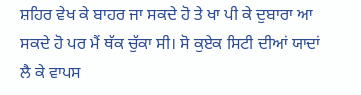ਸ਼ਹਿਰ ਵੇਖ ਕੇ ਬਾਹਰ ਜਾ ਸਕਦੇ ਹੋ ਤੇ ਖਾ ਪੀ ਕੇ ਦੁਬਾਰਾ ਆ ਸਕਦੇ ਹੋ ਪਰ ਮੈਂ ਥੱਕ ਚੁੱਕਾ ਸੀ। ਸੋ ਕੁਏਕ ਸਿਟੀ ਦੀਆਂ ਯਾਦਾਂ ਲੈ ਕੇ ਵਾਪਸ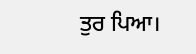ਤੁਰ ਪਿਆ।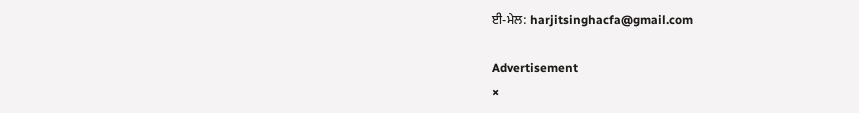ਈ-ਮੇਲ: harjitsinghacfa@gmail.com

Advertisement
×